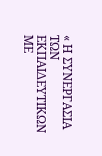« Η ΣΥΝΕΡΓΑΣΙΑ ΤΩΝ ΕΚΠΑΙΔΕΥΤΙΚΩΝ ΜΕ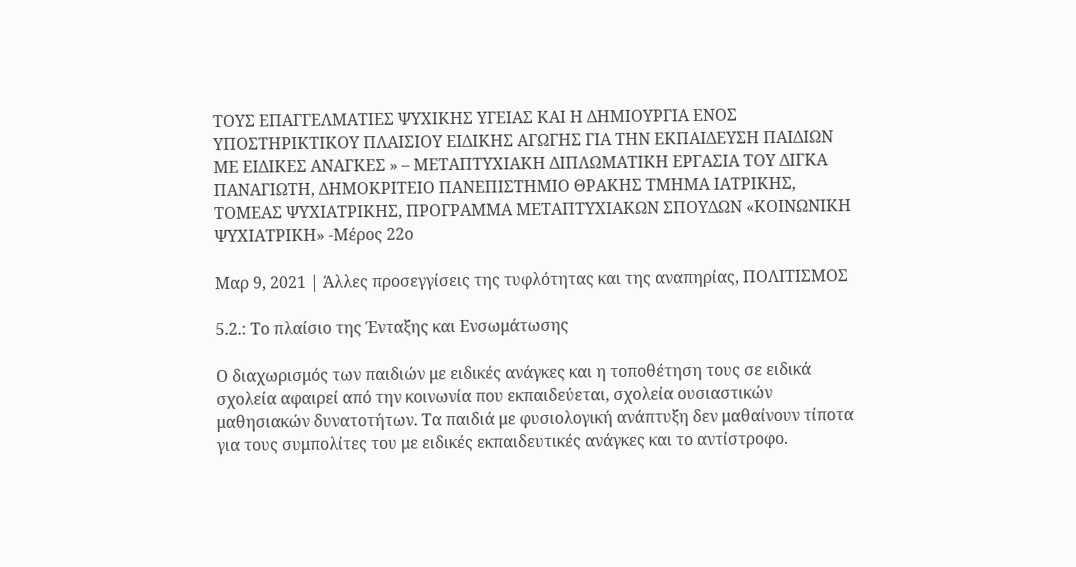ΤΟΥΣ ΕΠΑΓΓΕΛΜΑΤΙΕΣ ΨΥΧΙΚΗΣ ΥΓΕΙΑΣ ΚΑΙ Η ΔΗΜΙΟΥΡΓΙΑ ΕΝΟΣ ΥΠΟΣΤΗΡΙΚΤΙΚΟΥ ΠΛΑΙΣΙΟΥ ΕΙΔΙΚΗΣ ΑΓΩΓΗΣ ΓΙΑ ΤΗΝ ΕΚΠΑΙΔΕΥΣΗ ΠΑΙΔΙΩΝ ΜΕ ΕΙΔΙΚΕΣ ΑΝΑΓΚΕΣ » – ΜΕΤΑΠΤΥΧΙΑΚΗ ΔΙΠΛΩΜΑΤΙΚΗ ΕΡΓΑΣΙΑ ΤΟΥ ΔΙΓΚΑ ΠΑΝΑΓΙΩΤΗ, ΔΗΜΟΚΡΙΤΕΙΟ ΠΑΝΕΠΙΣΤΗΜΙΟ ΘΡΑΚΗΣ ΤΜΗΜΑ ΙΑΤΡΙΚΗΣ, ΤΟΜΕΑΣ ΨΥΧΙΑΤΡΙΚΗΣ, ΠΡΟΓΡΑΜΜΑ ΜΕΤΑΠΤΥΧΙΑΚΩΝ ΣΠΟΥΔΩΝ «ΚΟΙΝΩΝΙΚΗ ΨΥΧΙΑΤΡΙΚΗ» -Μέρος 22ο

Μαρ 9, 2021 | Άλλες προσεγγίσεις της τυφλότητας και της αναπηρίας, ΠΟΛΙΤΙΣΜΟΣ

5.2.: Το πλαίσιο της Ένταξης και Ενσωμάτωσης

Ο διαχωρισμός των παιδιών με ειδικές ανάγκες και η τοποθέτηση τους σε ειδικά σχολεία αφαιρεί από την κοινωνία που εκπαιδεύεται, σχολεία ουσιαστικών μαθησιακών δυνατοτήτων. Τα παιδιά με φυσιολογική ανάπτυξη δεν μαθαίνουν τίποτα για τους συμπολίτες του με ειδικές εκπαιδευτικές ανάγκες και το αντίστροφο.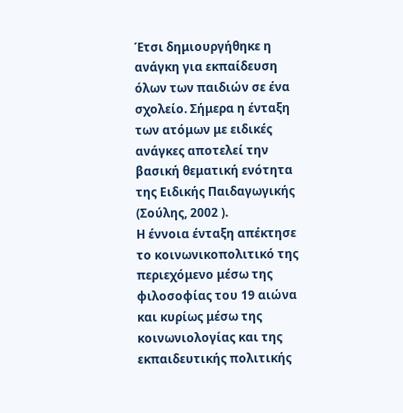Έτσι δημιουργήθηκε η ανάγκη για εκπαίδευση όλων των παιδιών σε ένα σχολείο. Σήμερα η ένταξη των ατόμων με ειδικές ανάγκες αποτελεί την βασική θεματική ενότητα της Ειδικής Παιδαγωγικής (Σούλης, 2002 ).
Η έννοια ένταξη απέκτησε το κοινωνικοπολιτικό της περιεχόμενο μέσω της φιλοσοφίας του 19 αιώνα και κυρίως μέσω της κοινωνιολογίας και της εκπαιδευτικής πολιτικής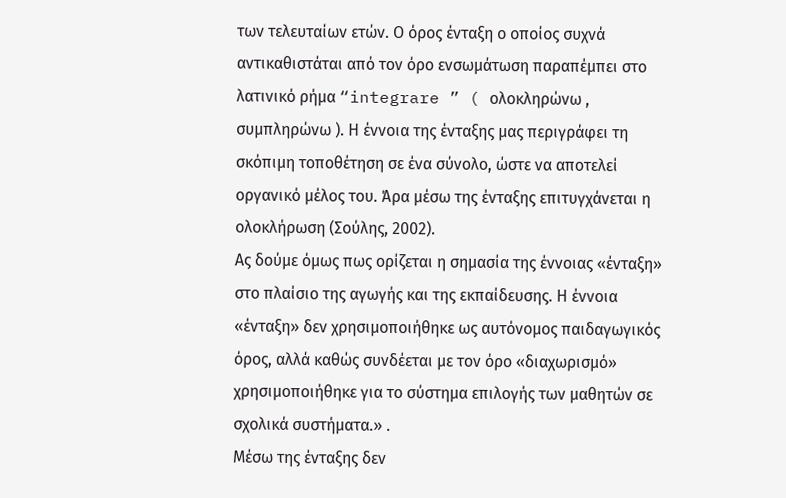των τελευταίων ετών. Ο όρος ένταξη ο οποίος συχνά αντικαθιστάται από τον όρο ενσωμάτωση παραπέμπει στο λατινικό ρήμα “integrare ” ( ολοκληρώνω , συμπληρώνω ). Η έννοια της ένταξης μας περιγράφει τη σκόπιμη τοποθέτηση σε ένα σύνολο, ώστε να αποτελεί οργανικό μέλος του. Άρα μέσω της ένταξης επιτυγχάνεται η ολοκλήρωση (Σούλης, 2002).
Ας δούμε όμως πως ορίζεται η σημασία της έννοιας «ένταξη» στο πλαίσιο της αγωγής και της εκπαίδευσης. Η έννοια «ένταξη» δεν χρησιμοποιήθηκε ως αυτόνομος παιδαγωγικός όρος, αλλά καθώς συνδέεται με τον όρο «διαχωρισμό» χρησιμοποιήθηκε για το σύστημα επιλογής των μαθητών σε σχολικά συστήματα.» .
Μέσω της ένταξης δεν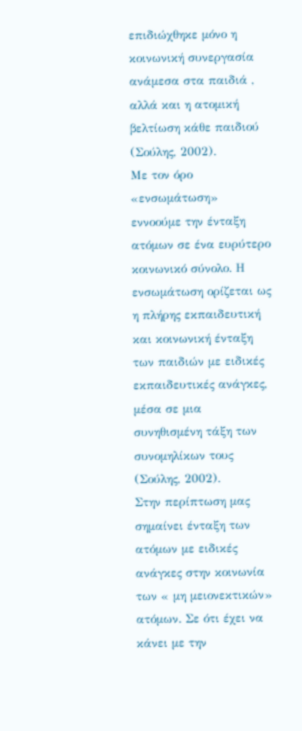επιδιώχθηκε μόνο η κοινωνική συνεργασία ανάμεσα στα παιδιά , αλλά και η ατομική βελτίωση κάθε παιδιού (Σούλης, 2002).
Με τον όρο «ενσωμάτωση» εννοούμε την ένταξη ατόμων σε ένα ευρύτερο κοινωνικό σύνολο. Η ενσωμάτωση ορίζεται ως η πλήρης εκπαιδευτική και κοινωνική ένταξη των παιδιών με ειδικές εκπαιδευτικές ανάγκες, μέσα σε μια συνηθισμένη τάξη των συνομηλίκων τους (Σούλης, 2002).
Στην περίπτωση μας σημαίνει ένταξη των ατόμων με ειδικές ανάγκες στην κοινωνία των « μη μειονεκτικών» ατόμων. Σε ότι έχει να κάνει με την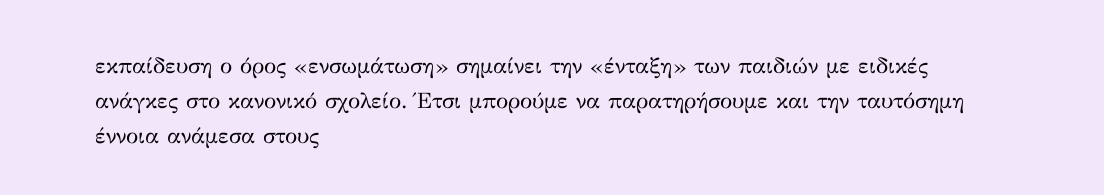εκπαίδευση ο όρος «ενσωμάτωση» σημαίνει την «ένταξη» των παιδιών με ειδικές ανάγκες στο κανονικό σχολείο. Έτσι μπορούμε να παρατηρήσουμε και την ταυτόσημη έννοια ανάμεσα στους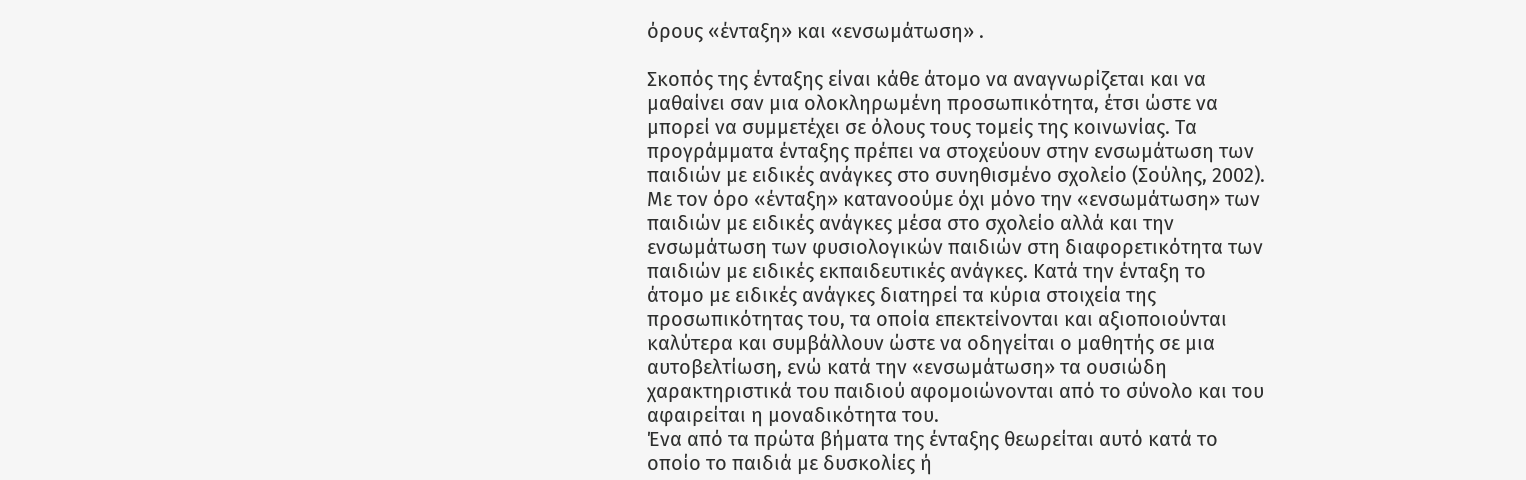όρους «ένταξη» και «ενσωμάτωση» .

Σκοπός της ένταξης είναι κάθε άτομο να αναγνωρίζεται και να μαθαίνει σαν μια ολοκληρωμένη προσωπικότητα, έτσι ώστε να μπορεί να συμμετέχει σε όλους τους τομείς της κοινωνίας. Τα προγράμματα ένταξης πρέπει να στοχεύουν στην ενσωμάτωση των παιδιών με ειδικές ανάγκες στο συνηθισμένο σχολείο (Σούλης, 2002).
Με τον όρο «ένταξη» κατανοούμε όχι μόνο την «ενσωμάτωση» των παιδιών με ειδικές ανάγκες μέσα στο σχολείο αλλά και την ενσωμάτωση των φυσιολογικών παιδιών στη διαφορετικότητα των παιδιών με ειδικές εκπαιδευτικές ανάγκες. Κατά την ένταξη το άτομο με ειδικές ανάγκες διατηρεί τα κύρια στοιχεία της προσωπικότητας του, τα οποία επεκτείνονται και αξιοποιούνται καλύτερα και συμβάλλουν ώστε να οδηγείται ο μαθητής σε μια αυτοβελτίωση, ενώ κατά την «ενσωμάτωση» τα ουσιώδη χαρακτηριστικά του παιδιού αφομοιώνονται από το σύνολο και του αφαιρείται η μοναδικότητα του.
Ένα από τα πρώτα βήματα της ένταξης θεωρείται αυτό κατά το οποίο το παιδιά με δυσκολίες ή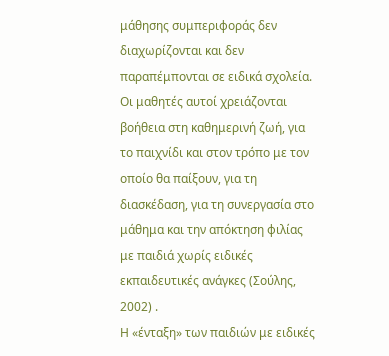μάθησης συμπεριφοράς δεν διαχωρίζονται και δεν παραπέμπονται σε ειδικά σχολεία. Οι μαθητές αυτοί χρειάζονται βοήθεια στη καθημερινή ζωή, για το παιχνίδι και στον τρόπο με τον οποίο θα παίξουν, για τη διασκέδαση, για τη συνεργασία στο μάθημα και την απόκτηση φιλίας με παιδιά χωρίς ειδικές εκπαιδευτικές ανάγκες (Σούλης, 2002) .
Η «ένταξη» των παιδιών με ειδικές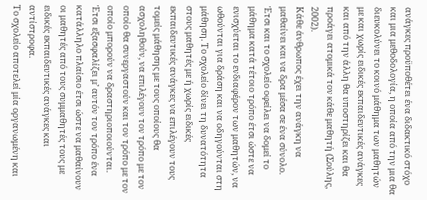ανάγκες προϋποθέτει ένα διδακτικό στόχο και μια μεθοδολογία, η οποία από την μια θα διευκολύνει το κοινό μάθημα των μαθητών με και χωρίς ειδικές εκπαιδευτικές ανάγκες και από την άλλη θα υποστηρίζει και θα προάγει ατομικά τον κάθε μαθητή (Σούλης, 2002).
Κάθε άνθρωπος έχει την ανάγκη να μαθαίνει και να δρα μέσα σε ένα σύνολο.
Έτσι και το σχολείο οφείλει να δομεί το μάθημα κατά τέτοιο τρόπο έτσι ώστε να ενισχύεται το ενδιαφέρον των μαθητών, να ωθούνται για δράση και να οδηγούνται στη μάθηση. Το σχολείο δίνει τη δυνατότητα στους μαθητές με ή χωρίς ειδικές εκπαιδευτικές ανάγκες να επιλέγουν τους τομείς μάθησης με τους οποίους θα ασχοληθούν, να επιλέγουν τον τρόπο με τον οποίο θα συνεργαστούν και τον τρόπο με τον οποίο μπορούν να δραστηριοποιούνται.
Έτσι εξασφαλίζει μ’ αυτόν τον τρόπο ένα κατάλληλο πλαίσιο έτσι ώστε να μαθαίνουν οι μαθητές από τους συμμαθητές τους με ειδικές εκπαιδευτικές ανάγκες και αντίστροφα.
Το σχολείο αποτελεί μία οργανωμένη και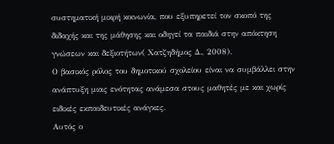συστηματική μικρή κοινωνία, που εξυπηρετεί τον σκοπό της διδαχής και της μάθησης και οδηγεί τα παιδιά στην απόκτηση γνώσεων και δεξιοτήτων( Χατζηδήμος Δ., 2008).
Ο βασικός ρόλος του δημοτικού σχολείου είναι να συμβάλλει στην ανάπτυξη μιας ενότητας ανάμεσα στους μαθητές με και χωρίς ειδικές εκπαιδευτικές ανάγκες.
Αυτός ο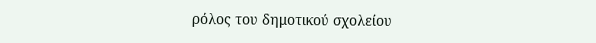ρόλος του δημοτικού σχολείου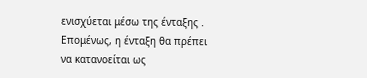ενισχύεται μέσω της ένταξης .
Επομένως, η ένταξη θα πρέπει να κατανοείται ως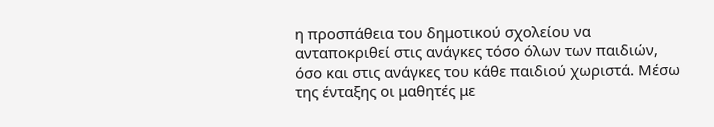η προσπάθεια του δημοτικού σχολείου να ανταποκριθεί στις ανάγκες τόσο όλων των παιδιών, όσο και στις ανάγκες του κάθε παιδιού χωριστά. Μέσω της ένταξης οι μαθητές με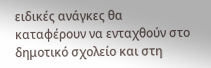ειδικές ανάγκες θα καταφέρουν να ενταχθούν στο δημοτικό σχολείο και στη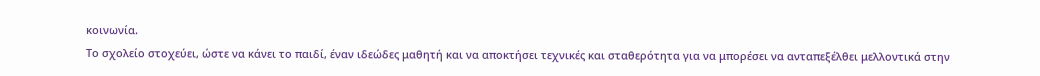κοινωνία.
Το σχολείο στοχεύει, ώστε να κάνει το παιδί, έναν ιδεώδες μαθητή και να αποκτήσει τεχνικές και σταθερότητα για να μπορέσει να ανταπεξέλθει μελλοντικά στην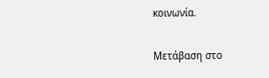κοινωνία.

Μετάβαση στο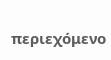περιεχόμενο